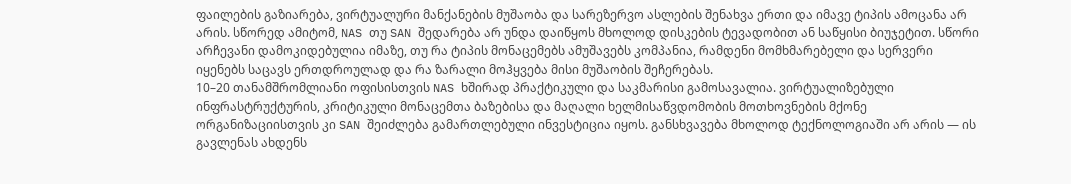ფაილების გაზიარება, ვირტუალური მანქანების მუშაობა და სარეზერვო ასლების შენახვა ერთი და იმავე ტიპის ამოცანა არ არის. სწორედ ამიტომ, NAS თუ SAN შედარება არ უნდა დაიწყოს მხოლოდ დისკების ტევადობით ან საწყისი ბიუჯეტით. სწორი არჩევანი დამოკიდებულია იმაზე, თუ რა ტიპის მონაცემებს ამუშავებს კომპანია, რამდენი მომხმარებელი და სერვერი იყენებს საცავს ერთდროულად და რა ზარალი მოჰყვება მისი მუშაობის შეჩერებას.
10–20 თანამშრომლიანი ოფისისთვის NAS ხშირად პრაქტიკული და საკმარისი გამოსავალია. ვირტუალიზებული ინფრასტრუქტურის, კრიტიკული მონაცემთა ბაზებისა და მაღალი ხელმისაწვდომობის მოთხოვნების მქონე ორგანიზაციისთვის კი SAN შეიძლება გამართლებული ინვესტიცია იყოს. განსხვავება მხოლოდ ტექნოლოგიაში არ არის — ის გავლენას ახდენს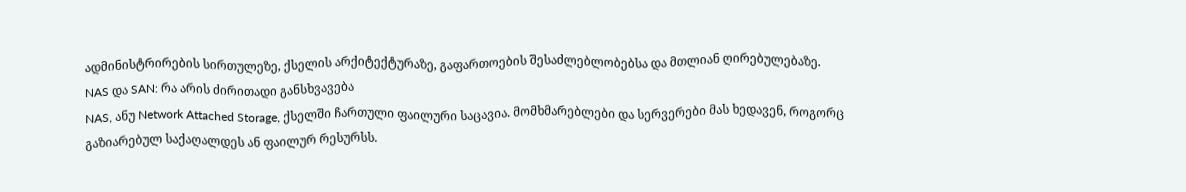ადმინისტრირების სირთულეზე, ქსელის არქიტექტურაზე, გაფართოების შესაძლებლობებსა და მთლიან ღირებულებაზე.
NAS და SAN: რა არის ძირითადი განსხვავება
NAS, ანუ Network Attached Storage, ქსელში ჩართული ფაილური საცავია. მომხმარებლები და სერვერები მას ხედავენ, როგორც გაზიარებულ საქაღალდეს ან ფაილურ რესურსს.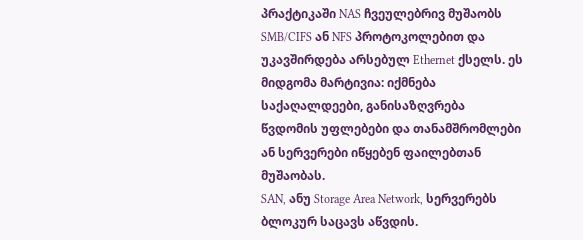პრაქტიკაში NAS ჩვეულებრივ მუშაობს SMB/CIFS ან NFS პროტოკოლებით და უკავშირდება არსებულ Ethernet ქსელს. ეს მიდგომა მარტივია: იქმნება საქაღალდეები, განისაზღვრება წვდომის უფლებები და თანამშრომლები ან სერვერები იწყებენ ფაილებთან მუშაობას.
SAN, ანუ Storage Area Network, სერვერებს ბლოკურ საცავს აწვდის.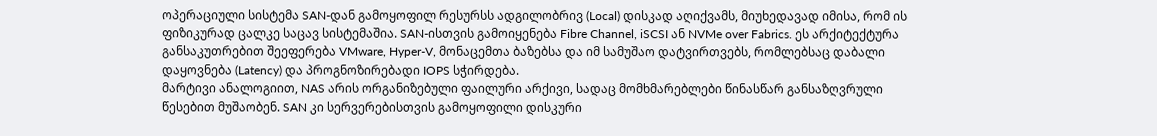ოპერაციული სისტემა SAN-დან გამოყოფილ რესურსს ადგილობრივ (Local) დისკად აღიქვამს, მიუხედავად იმისა, რომ ის ფიზიკურად ცალკე საცავ სისტემაშია. SAN-ისთვის გამოიყენება Fibre Channel, iSCSI ან NVMe over Fabrics. ეს არქიტექტურა განსაკუთრებით შეეფერება VMware, Hyper-V, მონაცემთა ბაზებსა და იმ სამუშაო დატვირთვებს, რომლებსაც დაბალი დაყოვნება (Latency) და პროგნოზირებადი IOPS სჭირდება.
მარტივი ანალოგიით, NAS არის ორგანიზებული ფაილური არქივი, სადაც მომხმარებლები წინასწარ განსაზღვრული წესებით მუშაობენ. SAN კი სერვერებისთვის გამოყოფილი დისკური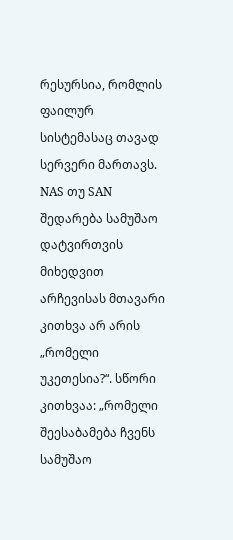რესურსია, რომლის ფაილურ სისტემასაც თავად სერვერი მართავს.
NAS თუ SAN შედარება სამუშაო დატვირთვის მიხედვით
არჩევისას მთავარი კითხვა არ არის „რომელი უკეთესია?“. სწორი კითხვაა: „რომელი შეესაბამება ჩვენს სამუშაო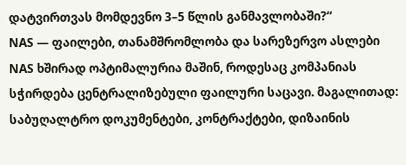დატვირთვას მომდევნო 3–5 წლის განმავლობაში?“
NAS — ფაილები, თანამშრომლობა და სარეზერვო ასლები
NAS ხშირად ოპტიმალურია მაშინ, როდესაც კომპანიას სჭირდება ცენტრალიზებული ფაილური საცავი. მაგალითად: საბუღალტრო დოკუმენტები, კონტრაქტები, დიზაინის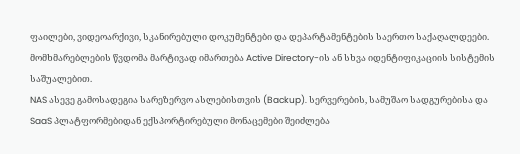ფაილები, ვიდეოარქივი, სკანირებული დოკუმენტები და დეპარტამენტების საერთო საქაღალდეები. მომხმარებლების წვდომა მარტივად იმართება Active Directory-ის ან სხვა იდენტიფიკაციის სისტემის საშუალებით.
NAS ასევე გამოსადეგია სარეზერვო ასლებისთვის (Backup). სერვერების, სამუშაო სადგურებისა და SaaS პლატფორმებიდან ექსპორტირებული მონაცემები შეიძლება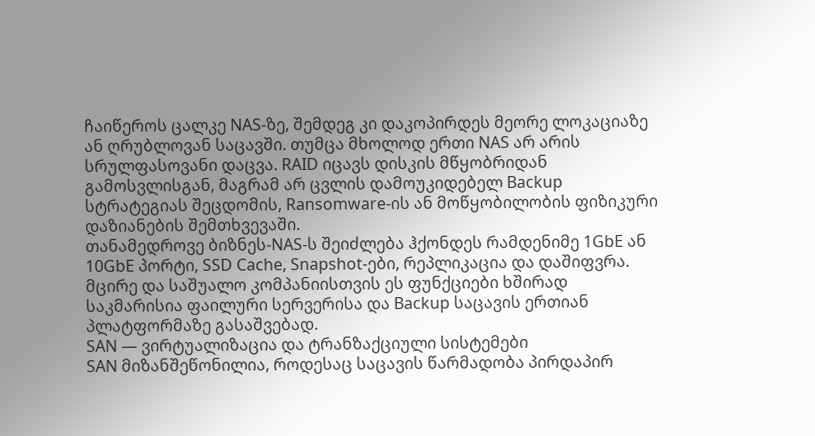ჩაიწეროს ცალკე NAS-ზე, შემდეგ კი დაკოპირდეს მეორე ლოკაციაზე ან ღრუბლოვან საცავში. თუმცა მხოლოდ ერთი NAS არ არის სრულფასოვანი დაცვა. RAID იცავს დისკის მწყობრიდან გამოსვლისგან, მაგრამ არ ცვლის დამოუკიდებელ Backup სტრატეგიას შეცდომის, Ransomware-ის ან მოწყობილობის ფიზიკური დაზიანების შემთხვევაში.
თანამედროვე ბიზნეს-NAS-ს შეიძლება ჰქონდეს რამდენიმე 1GbE ან 10GbE პორტი, SSD Cache, Snapshot-ები, რეპლიკაცია და დაშიფვრა. მცირე და საშუალო კომპანიისთვის ეს ფუნქციები ხშირად საკმარისია ფაილური სერვერისა და Backup საცავის ერთიან პლატფორმაზე გასაშვებად.
SAN — ვირტუალიზაცია და ტრანზაქციული სისტემები
SAN მიზანშეწონილია, როდესაც საცავის წარმადობა პირდაპირ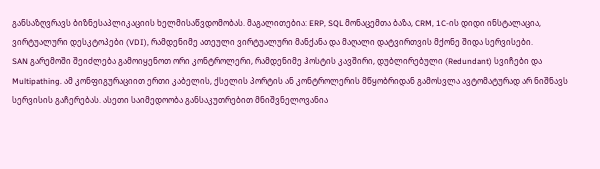განსაზღვრავს ბიზნესაპლიკაციის ხელმისაწვდომობას. მაგალითებია: ERP, SQL მონაცემთა ბაზა, CRM, 1C-ის დიდი ინსტალაცია, ვირტუალური დესკტოპები (VDI), რამდენიმე ათეული ვირტუალური მანქანა და მაღალი დატვირთვის მქონე შიდა სერვისები.
SAN გარემოში შეიძლება გამოიყენოთ ორი კონტროლერი, რამდენიმე ჰოსტის კავშირი, დუბლირებული (Redundant) სვიჩები და Multipathing. ამ კონფიგურაციით ერთი კაბელის, ქსელის პორტის ან კონტროლერის მწყობრიდან გამოსვლა ავტომატურად არ ნიშნავს სერვისის გაჩერებას. ასეთი საიმედოობა განსაკუთრებით მნიშვნელოვანია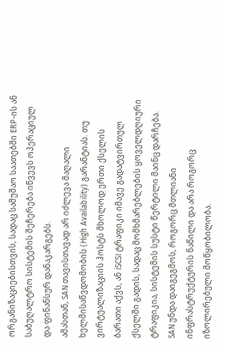ორგანიზაციებისთვის, სადაც სამუშაო საათებში ERP-ის ან საბუღალტრო სისტემის შეჩერება იწვევს ოპერაციულ და ფინანსურ დანაკარგებს.
ამასთან, SAN თავისთავად არ იძლევა მაღალი ხელმისაწვდომობის (High Availability) გარანტიას. თუ ვირტუალიზაციის ჰოსტს მხოლოდ ერთი ქსელის ბარათი აქვს, ან iSCSI ტრაფიკი იმავე გადატვირთულ ქსელში გადის, სადაც მომხმარებლების ყოველდღიური ტრაფიკია, სისტემის სუსტი წერტილი მაინც დარჩება. SAN უნდა დაიგეგმოს, როგორც მთლიანი ინფრასტრუქტურის ნაწილი და არა როგორც იზოლირებული მოწყობილობა.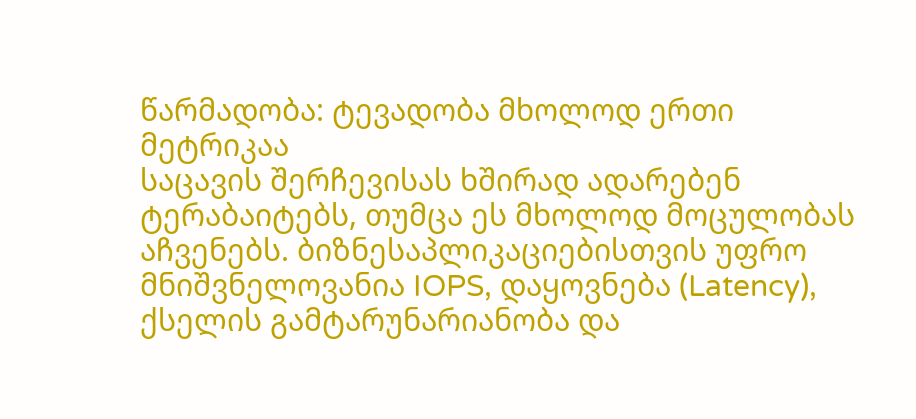წარმადობა: ტევადობა მხოლოდ ერთი მეტრიკაა
საცავის შერჩევისას ხშირად ადარებენ ტერაბაიტებს, თუმცა ეს მხოლოდ მოცულობას აჩვენებს. ბიზნესაპლიკაციებისთვის უფრო მნიშვნელოვანია IOPS, დაყოვნება (Latency), ქსელის გამტარუნარიანობა და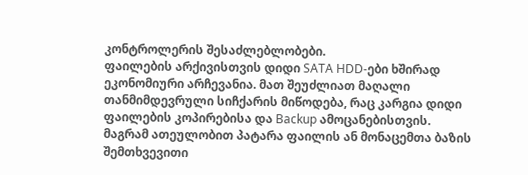კონტროლერის შესაძლებლობები.
ფაილების არქივისთვის დიდი SATA HDD-ები ხშირად ეკონომიური არჩევანია. მათ შეუძლიათ მაღალი თანმიმდევრული სიჩქარის მიწოდება, რაც კარგია დიდი ფაილების კოპირებისა და Backup ამოცანებისთვის. მაგრამ ათეულობით პატარა ფაილის ან მონაცემთა ბაზის შემთხვევითი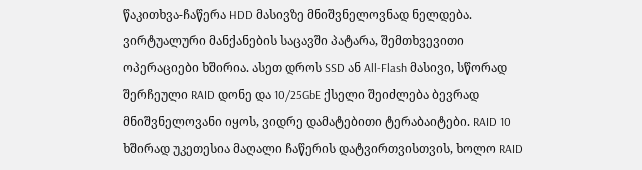წაკითხვა-ჩაწერა HDD მასივზე მნიშვნელოვნად ნელდება.
ვირტუალური მანქანების საცავში პატარა, შემთხვევითი ოპერაციები ხშირია. ასეთ დროს SSD ან All-Flash მასივი, სწორად შერჩეული RAID დონე და 10/25GbE ქსელი შეიძლება ბევრად მნიშვნელოვანი იყოს, ვიდრე დამატებითი ტერაბაიტები. RAID 10 ხშირად უკეთესია მაღალი ჩაწერის დატვირთვისთვის, ხოლო RAID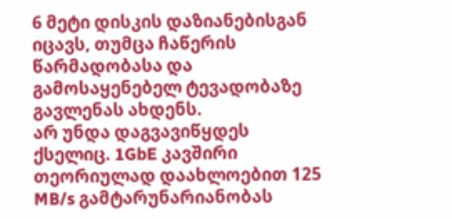6 მეტი დისკის დაზიანებისგან იცავს, თუმცა ჩაწერის წარმადობასა და გამოსაყენებელ ტევადობაზე გავლენას ახდენს.
არ უნდა დაგვავიწყდეს ქსელიც. 1GbE კავშირი თეორიულად დაახლოებით 125 MB/s გამტარუნარიანობას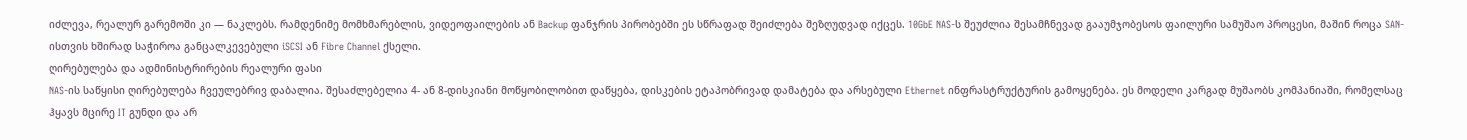იძლევა, რეალურ გარემოში კი — ნაკლებს. რამდენიმე მომხმარებლის, ვიდეოფაილების ან Backup ფანჯრის პირობებში ეს სწრაფად შეიძლება შეზღუდვად იქცეს. 10GbE NAS-ს შეუძლია შესამჩნევად გააუმჯობესოს ფაილური სამუშაო პროცესი, მაშინ როცა SAN-ისთვის ხშირად საჭიროა განცალკევებული iSCSI ან Fibre Channel ქსელი.
ღირებულება და ადმინისტრირების რეალური ფასი
NAS-ის საწყისი ღირებულება ჩვეულებრივ დაბალია. შესაძლებელია 4- ან 8-დისკიანი მოწყობილობით დაწყება, დისკების ეტაპობრივად დამატება და არსებული Ethernet ინფრასტრუქტურის გამოყენება. ეს მოდელი კარგად მუშაობს კომპანიაში, რომელსაც ჰყავს მცირე IT გუნდი და არ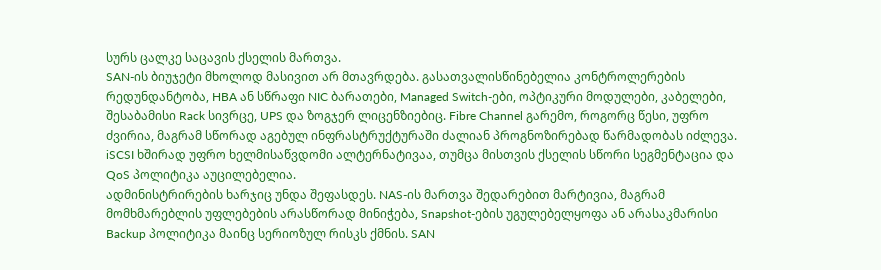სურს ცალკე საცავის ქსელის მართვა.
SAN-ის ბიუჯეტი მხოლოდ მასივით არ მთავრდება. გასათვალისწინებელია კონტროლერების რედუნდანტობა, HBA ან სწრაფი NIC ბარათები, Managed Switch-ები, ოპტიკური მოდულები, კაბელები, შესაბამისი Rack სივრცე, UPS და ზოგჯერ ლიცენზიებიც. Fibre Channel გარემო, როგორც წესი, უფრო ძვირია, მაგრამ სწორად აგებულ ინფრასტრუქტურაში ძალიან პროგნოზირებად წარმადობას იძლევა. iSCSI ხშირად უფრო ხელმისაწვდომი ალტერნატივაა, თუმცა მისთვის ქსელის სწორი სეგმენტაცია და QoS პოლიტიკა აუცილებელია.
ადმინისტრირების ხარჯიც უნდა შეფასდეს. NAS-ის მართვა შედარებით მარტივია, მაგრამ მომხმარებლის უფლებების არასწორად მინიჭება, Snapshot-ების უგულებელყოფა ან არასაკმარისი Backup პოლიტიკა მაინც სერიოზულ რისკს ქმნის. SAN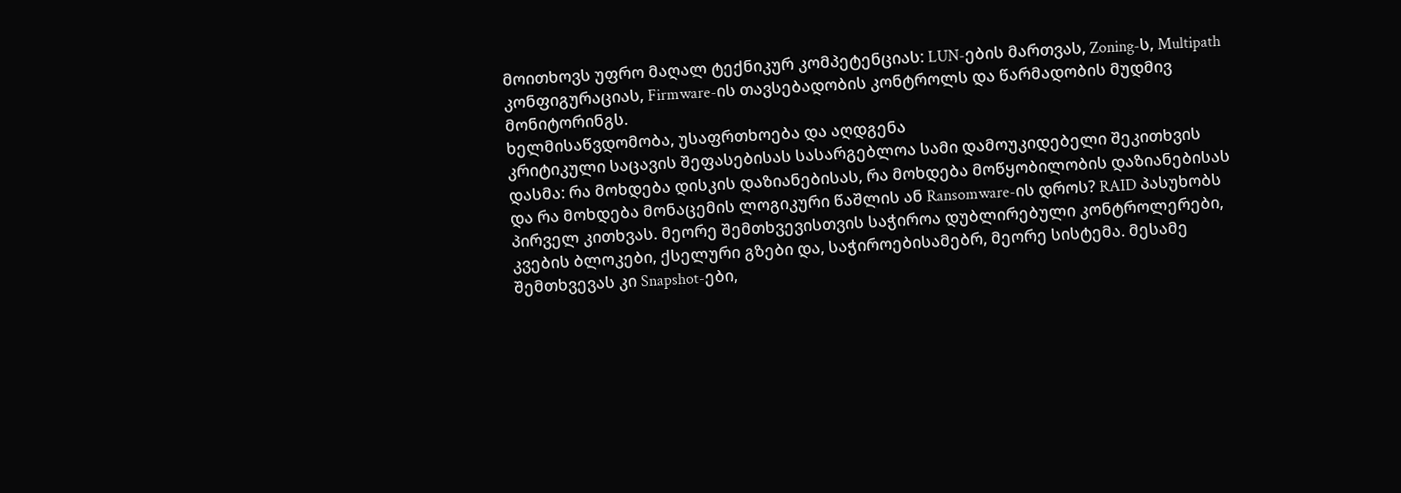მოითხოვს უფრო მაღალ ტექნიკურ კომპეტენციას: LUN-ების მართვას, Zoning-ს, Multipath კონფიგურაციას, Firmware-ის თავსებადობის კონტროლს და წარმადობის მუდმივ მონიტორინგს.
ხელმისაწვდომობა, უსაფრთხოება და აღდგენა
კრიტიკული საცავის შეფასებისას სასარგებლოა სამი დამოუკიდებელი შეკითხვის დასმა: რა მოხდება დისკის დაზიანებისას, რა მოხდება მოწყობილობის დაზიანებისას და რა მოხდება მონაცემის ლოგიკური წაშლის ან Ransomware-ის დროს? RAID პასუხობს პირველ კითხვას. მეორე შემთხვევისთვის საჭიროა დუბლირებული კონტროლერები, კვების ბლოკები, ქსელური გზები და, საჭიროებისამებრ, მეორე სისტემა. მესამე შემთხვევას კი Snapshot-ები,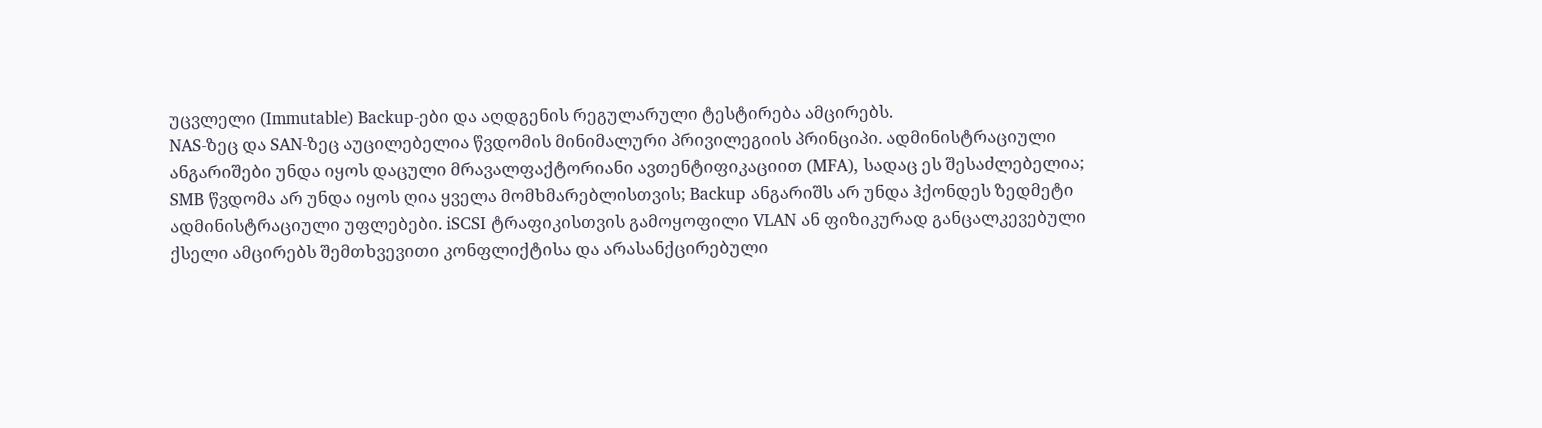უცვლელი (Immutable) Backup-ები და აღდგენის რეგულარული ტესტირება ამცირებს.
NAS-ზეც და SAN-ზეც აუცილებელია წვდომის მინიმალური პრივილეგიის პრინციპი. ადმინისტრაციული ანგარიშები უნდა იყოს დაცული მრავალფაქტორიანი ავთენტიფიკაციით (MFA), სადაც ეს შესაძლებელია; SMB წვდომა არ უნდა იყოს ღია ყველა მომხმარებლისთვის; Backup ანგარიშს არ უნდა ჰქონდეს ზედმეტი ადმინისტრაციული უფლებები. iSCSI ტრაფიკისთვის გამოყოფილი VLAN ან ფიზიკურად განცალკევებული ქსელი ამცირებს შემთხვევითი კონფლიქტისა და არასანქცირებული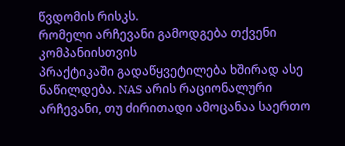წვდომის რისკს.
რომელი არჩევანი გამოდგება თქვენი კომპანიისთვის
პრაქტიკაში გადაწყვეტილება ხშირად ასე ნაწილდება. NAS არის რაციონალური არჩევანი, თუ ძირითადი ამოცანაა საერთო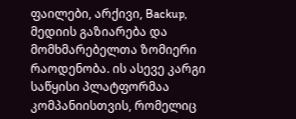ფაილები, არქივი, Backup, მედიის გაზიარება და მომხმარებელთა ზომიერი რაოდენობა. ის ასევე კარგი საწყისი პლატფორმაა კომპანიისთვის, რომელიც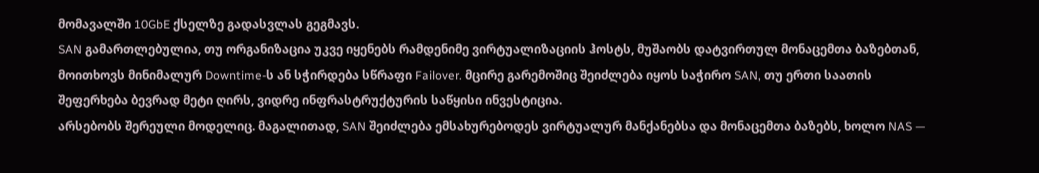მომავალში 10GbE ქსელზე გადასვლას გეგმავს.
SAN გამართლებულია, თუ ორგანიზაცია უკვე იყენებს რამდენიმე ვირტუალიზაციის ჰოსტს, მუშაობს დატვირთულ მონაცემთა ბაზებთან, მოითხოვს მინიმალურ Downtime-ს ან სჭირდება სწრაფი Failover. მცირე გარემოშიც შეიძლება იყოს საჭირო SAN, თუ ერთი საათის შეფერხება ბევრად მეტი ღირს, ვიდრე ინფრასტრუქტურის საწყისი ინვესტიცია.
არსებობს შერეული მოდელიც. მაგალითად, SAN შეიძლება ემსახურებოდეს ვირტუალურ მანქანებსა და მონაცემთა ბაზებს, ხოლო NAS —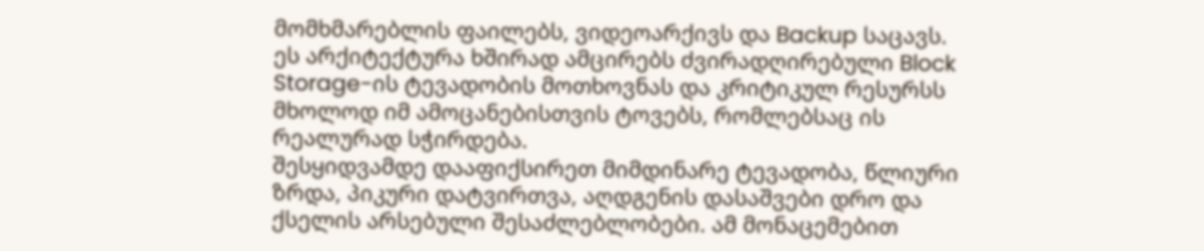მომხმარებლის ფაილებს, ვიდეოარქივს და Backup საცავს. ეს არქიტექტურა ხშირად ამცირებს ძვირადღირებული Block Storage-ის ტევადობის მოთხოვნას და კრიტიკულ რესურსს მხოლოდ იმ ამოცანებისთვის ტოვებს, რომლებსაც ის რეალურად სჭირდება.
შესყიდვამდე დააფიქსირეთ მიმდინარე ტევადობა, წლიური ზრდა, პიკური დატვირთვა, აღდგენის დასაშვები დრო და ქსელის არსებული შესაძლებლობები. ამ მონაცემებით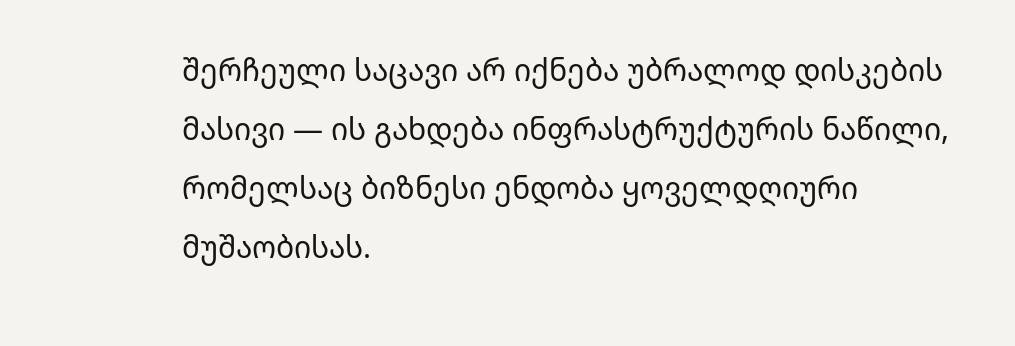შერჩეული საცავი არ იქნება უბრალოდ დისკების მასივი — ის გახდება ინფრასტრუქტურის ნაწილი, რომელსაც ბიზნესი ენდობა ყოველდღიური მუშაობისას.